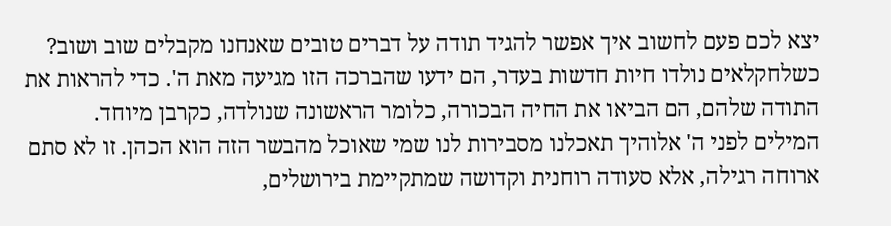יצא לכם פעם לחשוב איך אפשר להגיד תודה על דברים טובים שאנחנו מקבלים שוב ושוב? כשלחקלאים נולדו חיות חדשות בעדר, הם ידעו שהברכה הזו מגיעה מאת ה'. כדי להראות את התודה שלהם, הם הביאו את החיה הבכורה, כלומר הראשונה שנולדה, כקרבן מיוחד.
המילים לפני ה' אלוהיך תאכלנו מסבירות לנו שמי שאוכל מהבשר הזה הוא הכהן. זו לא סתם ארוחה רגילה, אלא סעודה רוחנית וקדושה שמתקיימת בירושלים,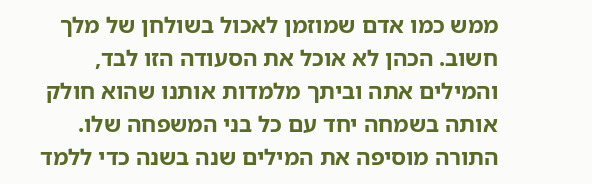ממש כמו אדם שמוזמן לאכול בשולחן של מלך חשוב. הכהן לא אוכל את הסעודה הזו לבד, והמילים אתה וביתך מלמדות אותנו שהוא חולק אותה בשמחה יחד עם כל בני המשפחה שלו.
התורה מוסיפה את המילים שנה בשנה כדי ללמד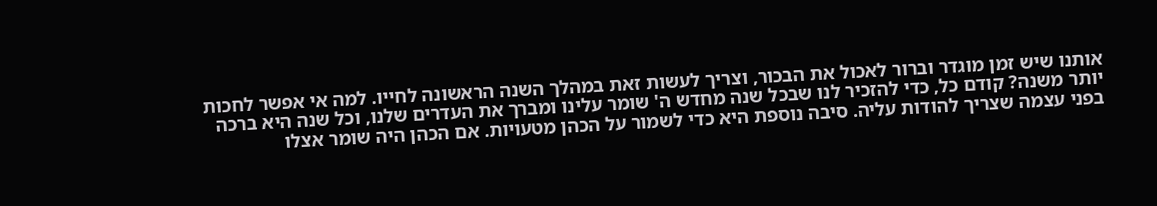אותנו שיש זמן מוגדר וברור לאכול את הבכור, וצריך לעשות זאת במהלך השנה הראשונה לחייו. למה אי אפשר לחכות יותר משנה? קודם כל, כדי להזכיר לנו שבכל שנה מחדש ה' שומר עלינו ומברך את העדרים שלנו, וכל שנה היא ברכה בפני עצמה שצריך להודות עליה. סיבה נוספת היא כדי לשמור על הכהן מטעויות. אם הכהן היה שומר אצלו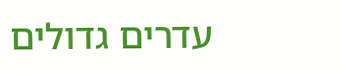עדרים גדולים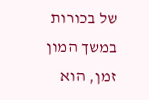של בכורות במשך המון זמן, הוא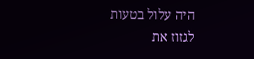היה עלול בטעות לגזוז את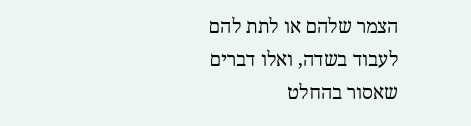הצמר שלהם או לתת להם לעבוד בשדה, ואלו דברים שאסור בהחלט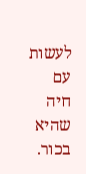לעשות עם חיה שהיא בכור.